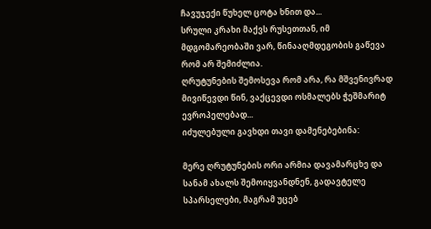ჩავუჯექი წუხელ ცოტა ხნით და...
სრული კრახი მაქვს რუსეთთან, იმ მდგომარეობაში ვარ, წინააღმდეგობის გაწევა რომ არ შემიძლია.
ღრუტუნების შემოსევა რომ არა, რა მშვენივრად მივიწევდი წინ, ვაქცევდი ოსმალებს ჭეშმარიტ ევროპელებად...
იძულებული გავხდი თავი დამენებებინა:

მერე ღრუტუნების ორი არმია დავამარცხე და სანამ ახალს შემოიყვანდნენ, გადავტელე სპარსელები, მაგრამ უცებ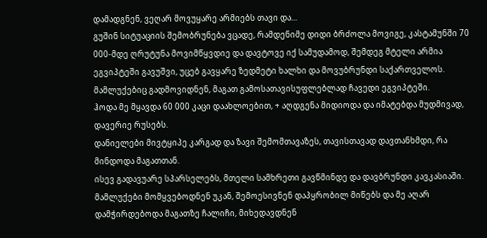დამადგნენ, ვეღარ მოვუყარე არმიებს თავი და...
გუშინ სიტუაციის შემობრუნება ვცადე, რამდენიმე დიდი ბრძოლა მოვიგე, კასტამუნში 70 000-მდე ღრუტუნა მოვიმწყვდიე და დავტოვე იქ სამუდამოდ, შემდეგ მტელი არმია ეგვიპტეში გავუშვი, უცებ გავყარე ზედმეტი ხალხი და მოვუბრუნდი საქართველოს.
მამლუქებიც გადმოვიდნენ, მაგათ გამოსათავისუფლებლად ჩავედი ეგვიპტეში.
ჰოდა მე მყავდა 60 000 კაცი დაახლოებით, + აღდგენა მიდიოდა და იმატებდა მუდმივად, დავერიე რუსებს.
დანიელები მივტყიპე კარგად და ზავი შემომთავაზეს, თავისთავად დავთანხმდი, რა მინდოდა მაგათთან.
ისევ გადავუარე სპარსელებს, მთელი სამხრეთი გავწმინდე და დავბრუნდი კავკასიაში.
მამლუქები მომყვებოდნენ უკან, შემოესივნენ დაპყრობილ მიწებს და მე აღარ დამჭირდებოდა მაგათზე ჩალიჩი, მიხედავდნენ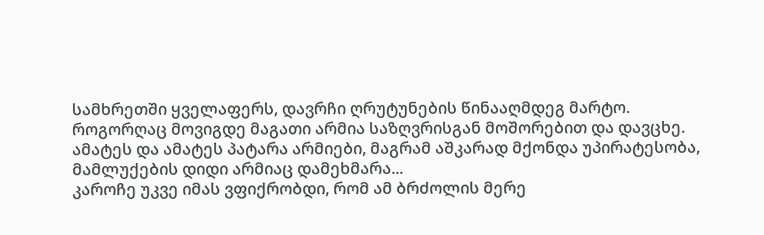სამხრეთში ყველაფერს, დავრჩი ღრუტუნების წინააღმდეგ მარტო.
როგორღაც მოვიგდე მაგათი არმია საზღვრისგან მოშორებით და დავცხე.
ამატეს და ამატეს პატარა არმიები, მაგრამ აშკარად მქონდა უპირატესობა, მამლუქების დიდი არმიაც დამეხმარა...
კაროჩე უკვე იმას ვფიქრობდი, რომ ამ ბრძოლის მერე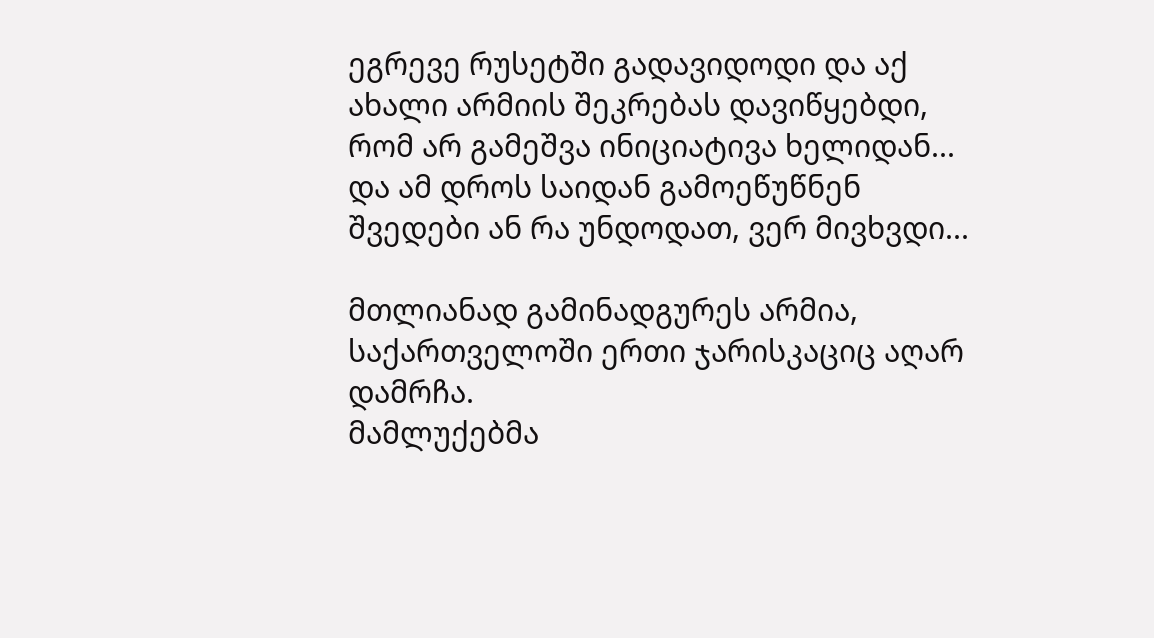ეგრევე რუსეტში გადავიდოდი და აქ ახალი არმიის შეკრებას დავიწყებდი, რომ არ გამეშვა ინიციატივა ხელიდან...
და ამ დროს საიდან გამოეწუწნენ შვედები ან რა უნდოდათ, ვერ მივხვდი...

მთლიანად გამინადგურეს არმია, საქართველოში ერთი ჯარისკაციც აღარ დამრჩა.
მამლუქებმა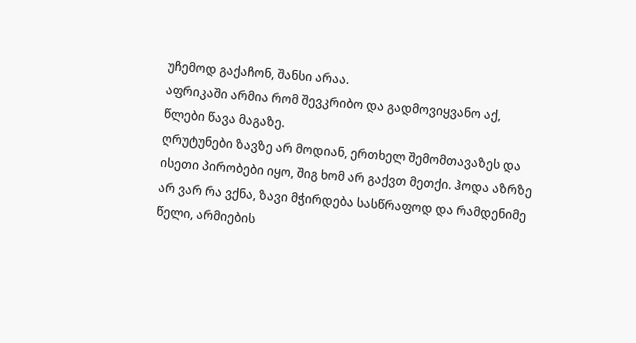უჩემოდ გაქაჩონ, შანსი არაა.
აფრიკაში არმია რომ შევკრიბო და გადმოვიყვანო აქ, წლები წავა მაგაზე.
ღრუტუნები ზავზე არ მოდიან, ერთხელ შემომთავაზეს და ისეთი პირობები იყო, შიგ ხომ არ გაქვთ მეთქი. ჰოდა აზრზე არ ვარ რა ვქნა, ზავი მჭირდება სასწრაფოდ და რამდენიმე წელი, არმიების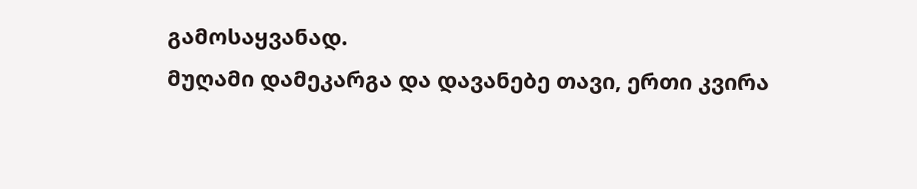გამოსაყვანად.
მუღამი დამეკარგა და დავანებე თავი, ერთი კვირა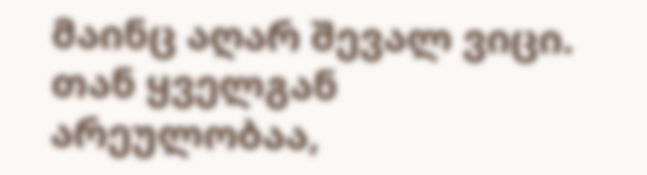მაინც აღარ შევალ ვიცი.
თან ყველგან არეულობაა,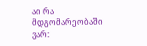აი რა მდგომარეობაში ვარ: